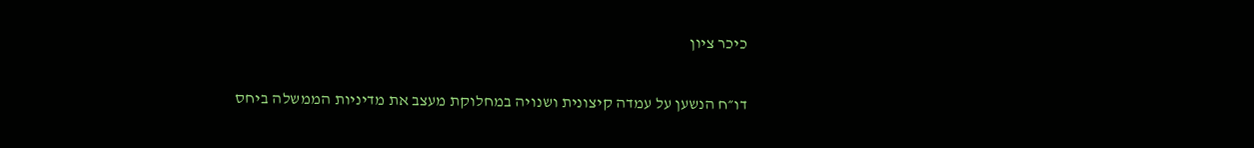כיכר ציון

דו״ח הנשען על עמדה קיצונית ושנויה במחלוקת מעצב את מדיניות הממשלה ביחס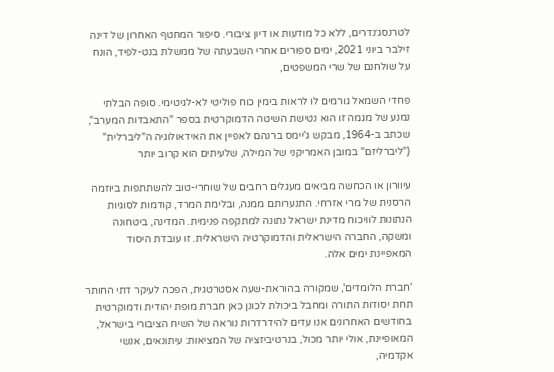לטרנסג׳נדרים, ללא כל מודעות או דיון ציבורי. סיפור המחטף האחרון של דינה זילבר ביוני 2021, ימים ספורים אחרי השבעתה של ממשלת בנט-לפיד, הונח על שולחנם של שרי המשפטים,

פחדי השמאל גורמים לו לראות בימין כוח פוליטי לא-לגיטימי. סופה הבלתי נמנע של מגמה זו הוא נטישת השיטה הדמוקרטית בספר "התאבדות המערב", שכתב ב-1964, מבקש ג'יימס ברנהם לאפיין את האידאולוגיה ה"ליברלית" ("ליברליזם" במובן האמריקני של המילה, שלעיתים הוא קרוב יותר

עיוורון או הכחשה מביאים מעגלים רחבים של שוחרי-טוב להשתתפות ביוזמה הרסנית של מרי אזרחי. התנערותם ממנה, ובלימת המרד, קודמות לסוגיות הנתונות לוויכוח מדינת ישראל נתונה למתקפה פנימית. המדינה, ביטחונה ומשקה, החברה הישראלית והדמוקרטיה הישראלית. זו עובדת היסוד המאפיינת ימים אלה.

'חברת הלומדים', שמקורה בהוראת-שעה אסטרטגית, הפכה לעיקר דתי החותר תחת יסודות התורה ומחבל ביכולת לכונן כאן חברת מופת יהודית ודמוקרטית בחודשים האחרונים אנו עדים להידרדרות נוראה של השיח הציבורי בישראל, המאופיינת, אולי יותר מכול, בנרטיביזציה של המציאות: עיתונאים, אנשי אקדמיה,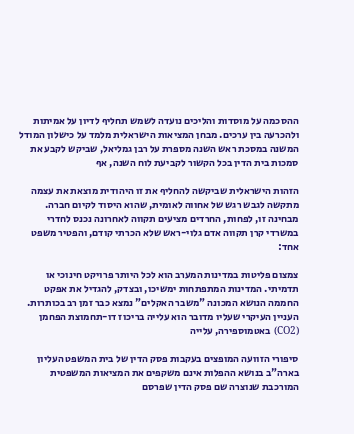ההסכמה על מוסדות והליכים נועדה לשמש תחליף לדיון על אמיתות ולהכרעה בין ערכים. מבחן המציאות הישראלית מלמד על כישלון המודל המשנה במסכת ראש השנה מספרת על רבן גמליאל, שביקש לקבע את סמכות בית הדין בכל הקשור לקביעת לוח השנה, אף

הזהות הישראלית שביקשה להחליף את זו היהודית מוצאת את עצמה מתקשה לגבש רגש של אחווה לאומית, שהוא היסוד לקיום חברה. מבחינה זו, לפחות, החרדים מציעים תקווה לאחרונה נכנס לחדרי במשרדי קרן תקווה אדם גלוי-ראש שלא הכרתי קודם, והפטיר משפט אחד:

צמצום פליטות במדינות המערב הוא לכל היותר פרויקט חינוכי או תדמיתי. המדינות המתפתחות ימשיכו, ובצדק, להגדיל את אפקט החממה הנושא המכונה "משבר האקלים" נמצא כבר זמן רב בכותרות. העניין העיקרי שעליו מדובר הוא עלייה בריכוז דו-תחמוצת הפחמן (CO2) באטמוספירה, עלייה

סיפורי הזוועה המופצים בעקבות פסק הדין של בית המשפט העליון בארה"ב בנושא ההפלות אינם משקפים את המציאות המשפטית המורכבת שנוצרה שם פסק הדין שפרסם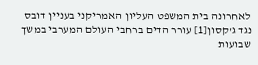לאחרונה בית המשפט העליון האמריקני בעניין דובס נגד ג'קסון[1] עורר הדים ברחבי העולם המערבי במשך שבועות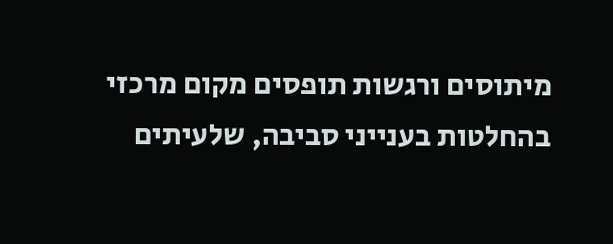מיתוסים ורגשות תופסים מקום מרכזי בהחלטות בענייני סביבה, שלעיתים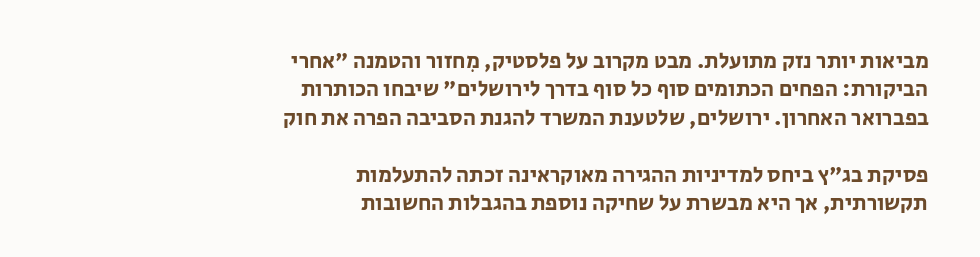מביאות יותר נזק מתועלת. מבט מקרוב על פלסטיק, מִחזור והטמנה "אחרי הביקורת: הפחים הכתומים סוף כל סוף בדרך לירושלים" שיבחו הכותרות בפברואר האחרון. ירושלים, שלטענת המשרד להגנת הסביבה הפרה את חוק

פסיקת בג"ץ ביחס למדיניות ההגירה מאוקראינה זכתה להתעלמות תקשורתית, אך היא מבשרת על שחיקה נוספת בהגבלות החשובות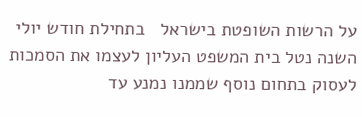על הרשות השופטת בישראל   בתחילת חודש יולי השנה נטל בית המשפט העליון לעצמו את הסמכות לעסוק בתחום נוסף שממנו נמנע עד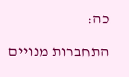כה:

התחברות מנויים